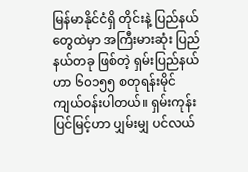မြန်မာနိုင်ငံရှိ တိုင်းနဲ့ ပြည်နယ်တွေထဲမှာ အကြီးမားဆုံး ပြည်နယ်တခု ဖြစ်တဲ့ ရှမ်းပြည်နယ်ဟာ ၆၀၁၅၅ စတုရန်းမိုင် ကျယ်ဝန်းပါတယ်။ ရှမ်းကုန်းပြင်မြင့်ဟာ ပျှမ်းမျှ ပင်လယ်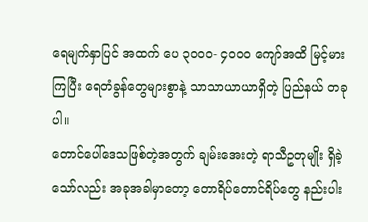ရေမျက်နှာပြင် အထက် ပေ ၃၀၀၀- ၄၀၀၀ ကျော်အထိ မြင့်မားကြပြီး ရေတံခွန်တွေများစွာနဲ့ သာသာယာယာရှိတဲ့ ပြည်နယ် တခုပါ။
တောင်ပေါ်ဒေသဖြစ်တဲ့အတွက် ချမ်းအေးတဲ့ ရာသီဥတုမျိုး ရှိခဲ့သော်လည်း အခုအခါမှာတော့ တောရိပ်တောင်ရိပ်တွေ နည်းပါး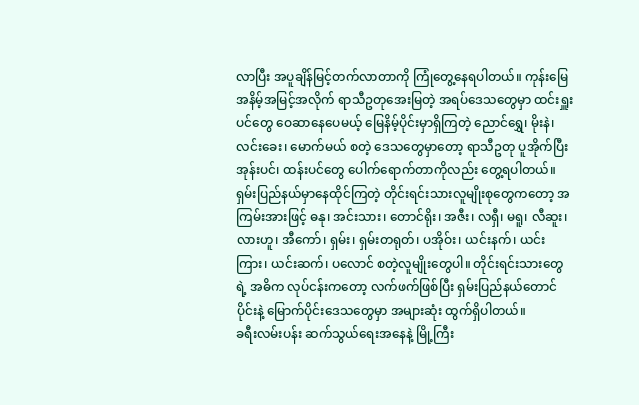လာပြီး အပူချိန်မြင့်တက်လာတာကို ကြုံတွေ့နေရပါတယ်။ ကုန်းမြေ အနိမ့်အမြင့်အလိုက် ရာသီဥတုအေးမြတဲ့ အရပ်ဒေသတွေမှာ ထင်းရှူးပင်တွေ ဝေဆာနေပေမယ့် မြေနိမ့်ပိုင်းမှာရှိကြတဲ့ ညောင်ရွှေ၊ မိုးနဲ၊ လင်းခေး၊ မောက်မယ် စတဲ့ ဒေသတွေမှာတော့ ရာသီဥတု ပူအိုက်ပြီး အုန်းပင်၊ ထန်းပင်တွေ ပေါက်ရောက်တာကိုလည်း တွေ့ရပါတယ်။
ရှမ်းပြည်နယ်မှာနေထိုင်ကြတဲ့ တိုင်းရင်းသားလူမျိုးစုတွေကတော့ အကြမ်းအားဖြင့် ဓနု၊ အင်းသား၊ တောင်ရိုး၊ အဇီး၊ လရှီ၊ မရူ၊ လီဆူး၊ လားဟူ၊ အီကော်၊ ရှမ်း၊ ရှမ်းတရုတ်၊ ပအိုဝ်း၊ ယင်းနက်၊ ယင်းကြား၊ ယင်းဆက်၊ ပလောင် စတဲ့လူမျိုးတွေပါ။ တိုင်းရင်းသားတွေရဲ့ အဓိက လုပ်ငန်းကတော့ လက်ဖက်ဖြစ်ပြီး ရှမ်းပြည်နယ်တောင်ပိုင်းနဲ့ မြောက်ပိုင်းဒေသတွေမှာ အများဆုံး ထွက်ရှိပါတယ်။
ခရီးလမ်းပန်း ဆက်သွယ်ရေးအနေနဲ့ မြို့ကြီး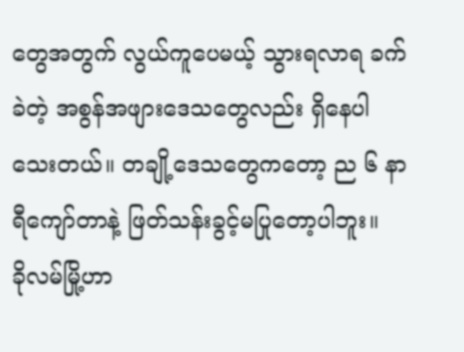တွေအတွက် လွယ်ကူပေမယ့် သွားရလာရ ခက်ခဲတဲ့ အစွန်အဖျားဒေသတွေလည်း ရှိနေပါသေးတယ်။ တချို့ဒေသတွေကတော့ ည ၆ နာရီကျော်တာနဲ့ ဖြတ်သန်းခွင့်မပြုတော့ပါဘူး။
ခိုလမ်မြို့ဟာ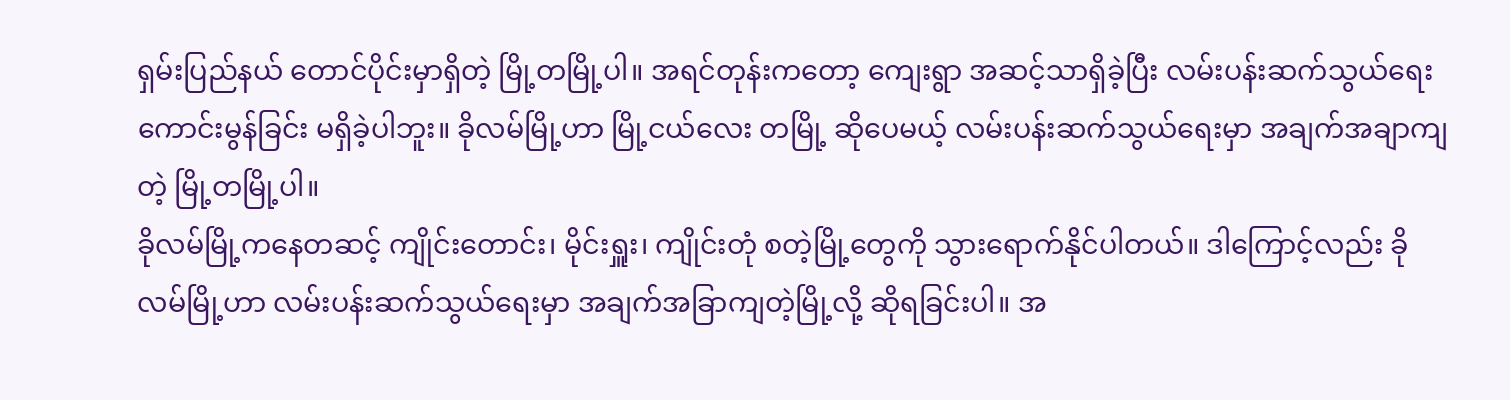ရှမ်းပြည်နယ် တောင်ပိုင်းမှာရှိတဲ့ မြို့တမြို့ပါ။ အရင်တုန်းကတော့ ကျေးရွာ အဆင့်သာရှိခဲ့ပြီး လမ်းပန်းဆက်သွယ်ရေး ကောင်းမွန်ခြင်း မရှိခဲ့ပါဘူး။ ခိုလမ်မြို့ဟာ မြို့ငယ်လေး တမြို့ ဆိုပေမယ့် လမ်းပန်းဆက်သွယ်ရေးမှာ အချက်အချာကျတဲ့ မြို့တမြို့ပါ။
ခိုလမ်မြို့ကနေတဆင့် ကျိုင်းတောင်း၊ မိုင်းရှူး၊ ကျိုင်းတုံ စတဲ့မြို့တွေကို သွားရောက်နိုင်ပါတယ်။ ဒါကြောင့်လည်း ခိုလမ်မြို့ဟာ လမ်းပန်းဆက်သွယ်ရေးမှာ အချက်အခြာကျတဲ့မြို့လို့ ဆိုရခြင်းပါ။ အ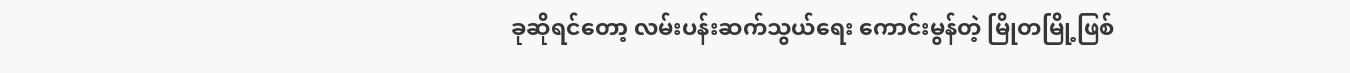ခုဆိုရင်တော့ လမ်းပန်းဆက်သွယ်ရေး ကောင်းမွန်တဲ့ မြိုတမြို့ဖြစ်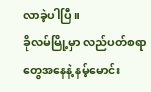လာခဲ့ပါပြီ။
ခိုလမ်မြို့မှာ လည်ပတ်စရာတွေအနေနဲ့ နမ့်မောင်း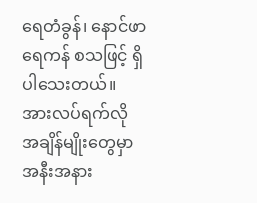ရေတံခွန်၊ နောင်ဖာရေကန် စသဖြင့် ရှိပါသေးတယ်။ အားလပ်ရက်လို အချိန်မျိုးတွေမှာ အနီးအနား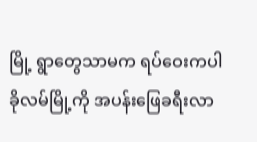မြို့ ရွာတွေသာမက ရပ်ဝေးကပါ ခိုလမ်မြို့ကို အပန်းဖြေခရီးလာ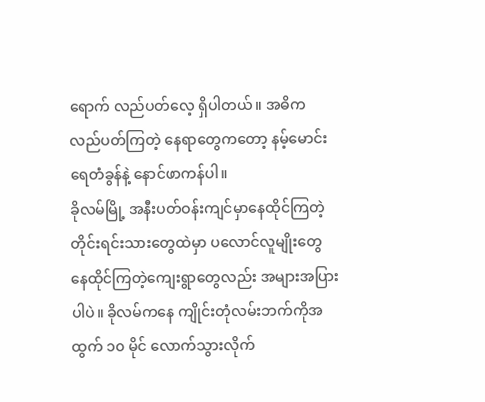ရောက် လည်ပတ်လေ့ ရှိပါတယ်။ အဓိက လည်ပတ်ကြတဲ့ နေရာတွေကတော့ နမ့်မောင်းရေတံခွန်နဲ့ နောင်ဖာကန်ပါ။
ခိုလမ်မြို့ အနီးပတ်ဝန်းကျင်မှာနေထိုင်ကြတဲ့ တိုင်းရင်းသားတွေထဲမှာ ပလောင်လူမျိုးတွေ နေထိုင်ကြတဲ့ကျေးရွာတွေလည်း အများအပြားပါပဲ။ ခိုလမ်ကနေ ကျိုင်းတုံလမ်းဘက်ကိုအထွက် ၁၀ မိုင် လောက်သွားလိုက်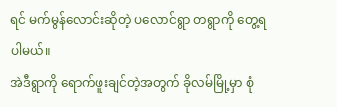ရင် မက်မွန်လောင်းဆိုတဲ့ ပလောင်ရွာ တရွာကို တွေ့ရပါမယ်။
အဲဒီရွာကို ရောက်ဖူးချင်တဲ့အတွက် ခိုလမ်မြို့မှာ စုံ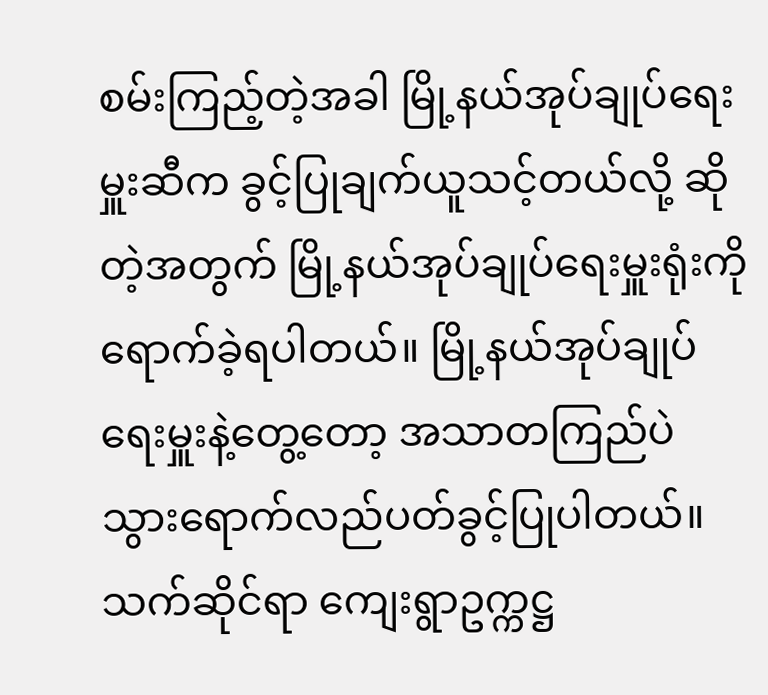စမ်းကြည့်တဲ့အခါ မြို့နယ်အုပ်ချုပ်ရေးမှူးဆီက ခွင့်ပြုချက်ယူသင့်တယ်လို့ ဆိုတဲ့အတွက် မြို့နယ်အုပ်ချုပ်ရေးမှူးရုံးကို ရောက်ခဲ့ရပါတယ်။ မြို့နယ်အုပ်ချုပ်ရေးမှူးနဲ့တွေ့တော့ အသာတကြည်ပဲ သွားရောက်လည်ပတ်ခွင့်ပြုပါတယ်။ သက်ဆိုင်ရာ ကျေးရွာဥက္ကဋ္ဌ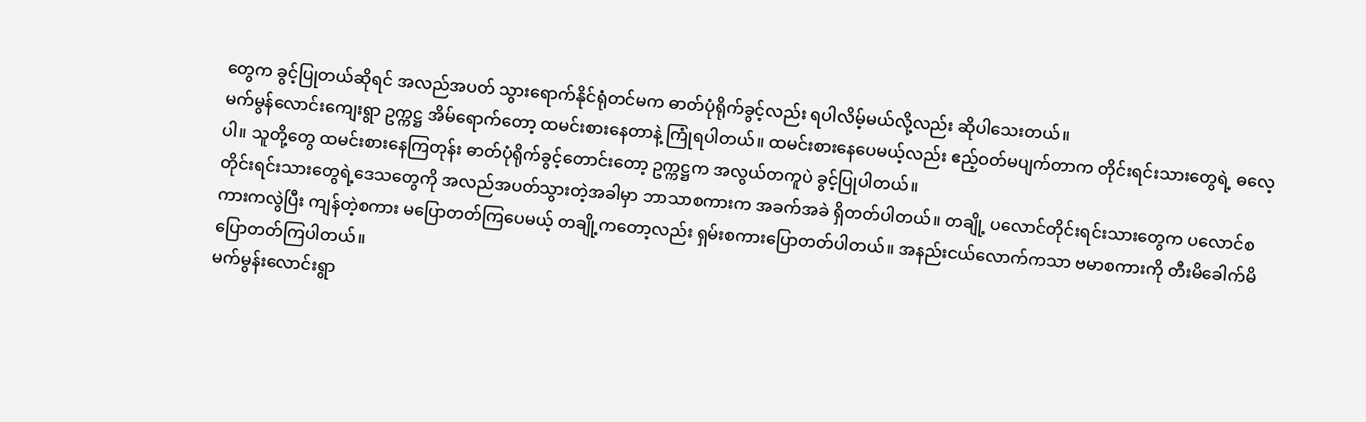တွေက ခွင့်ပြုတယ်ဆိုရင် အလည်အပတ် သွားရောက်နိုင်ရုံတင်မက ဓာတ်ပုံရိုက်ခွင့်လည်း ရပါလိမ့်မယ်လို့လည်း ဆိုပါသေးတယ်။
မက်မွန်လောင်းကျေးရွာ ဥက္ကဋ္ဌ အိမ်ရောက်တော့ ထမင်းစားနေတာနဲ့ ကြုံရပါတယ်။ ထမင်းစားနေပေမယ့်လည်း ဧည့်ဝတ်မပျက်တာက တိုင်းရင်းသားတွေရဲ့ ဓလေ့ပါ။ သူတို့တွေ ထမင်းစားနေကြတုန်း ဓာတ်ပုံရိုက်ခွင့်တောင်းတော့ ဥက္ကဋ္ဌက အလွယ်တကူပဲ ခွင့်ပြုပါတယ်။
တိုင်းရင်းသားတွေရဲ့ဒေသတွေကို အလည်အပတ်သွားတဲ့အခါမှာ ဘာသာစကားက အခက်အခဲ ရှိတတ်ပါတယ်။ တချို့ ပလောင်တိုင်းရင်းသားတွေက ပလောင်စကားကလွဲပြီး ကျန်တဲ့စကား မပြောတတ်ကြပေမယ့် တချို့ကတော့လည်း ရှမ်းစကားပြောတတ်ပါတယ်။ အနည်းငယ်လောက်ကသာ ဗမာစကားကို တီးမိခေါက်မိပြောတတ်ကြပါတယ်။
မက်မွန်းလောင်းရွာ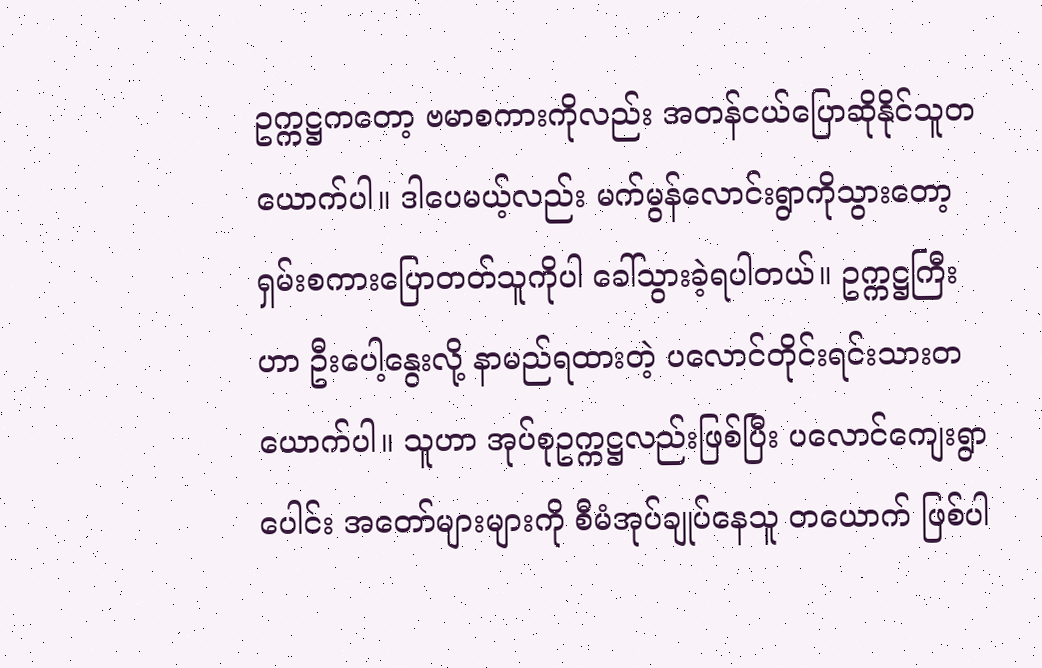ဥက္ကဋ္ဌကတော့ ဗမာစကားကိုလည်း အတန်ငယ်ပြောဆိုနိုင်သူတယောက်ပါ။ ဒါပေမယ့်လည်း မက်မွန်လောင်းရွာကိုသွားတော့ ရှမ်းစကားပြောတတ်သူကိုပါ ခေါ်သွားခဲ့ရပါတယ်။ ဥက္ကဋ္ဌကြီးဟာ ဦးပေါ့နွေးလို့ နာမည်ရထားတဲ့ ပလောင်တိုင်းရင်းသားတယောက်ပါ။ သူဟာ အုပ်စုဥက္ကဋ္ဌလည်းဖြစ်ပြီး ပလောင်ကျေးရွာပေါင်း အတော်များများကို စီမံအုပ်ချုပ်နေသူ တယောက် ဖြစ်ပါ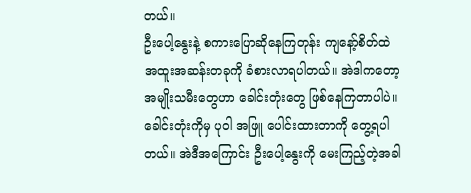တယ်။
ဦးပေါ့နွေးနဲ့ စကားပြောဆိုနေကြတုန်း ကျနော့်စိတ်ထဲ အထူးအဆန်းတခုကို ခံစားလာရပါတယ်။ အဲဒါကတော့ အမျိုးသမီးတွေဟာ ခေါင်းတုံးတွေ ဖြစ်နေကြတာပါပဲ။ ခေါင်းတုံးကိုမှ ပုဝါ အဖြူ ပေါင်းထားတာကို တွေ့ရပါတယ်။ အဲဒီအကြောင်း ဦးပေါ့နွေးကို မေးကြည့်တဲ့အခါ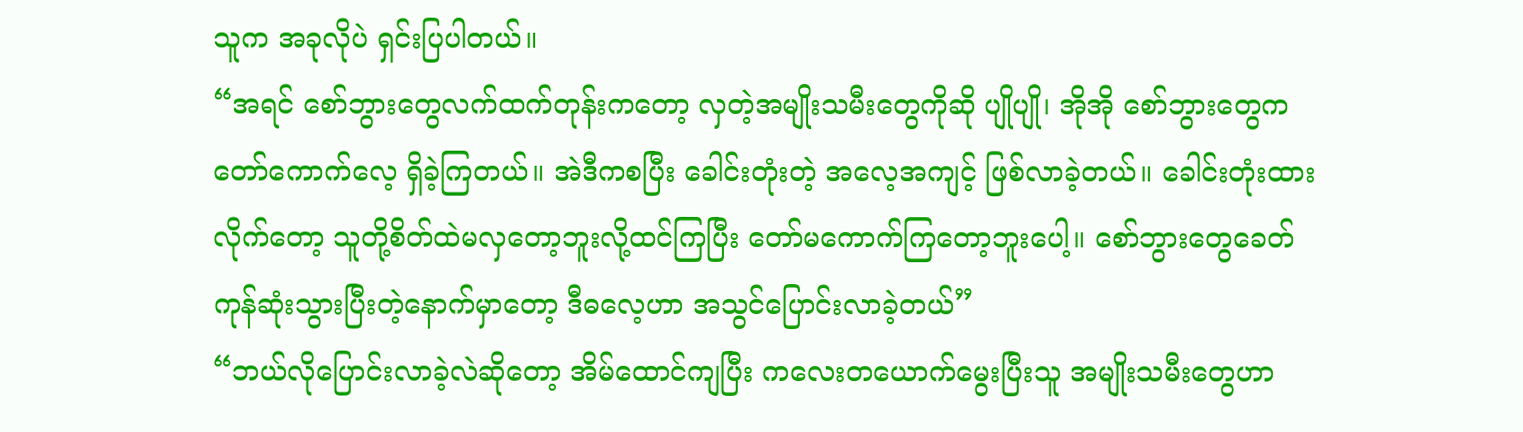သူက အခုလိုပဲ ရှင်းပြပါတယ်။
“အရင် စော်ဘွားတွေလက်ထက်တုန်းကတော့ လှတဲ့အမျိုးသမီးတွေကိုဆို ပျိုပျို၊ အိုအို စော်ဘွားတွေက တော်ကောက်လေ့ ရှိခဲ့ကြတယ်။ အဲဒီကစပြီး ခေါင်းတုံးတဲ့ အလေ့အကျင့် ဖြစ်လာခဲ့တယ်။ ခေါင်းတုံးထားလိုက်တော့ သူတို့စိတ်ထဲမလှတော့ဘူးလို့ထင်ကြပြီး တော်မကောက်ကြတော့ဘူးပေါ့။ စော်ဘွားတွေခေတ် ကုန်ဆုံးသွားပြီးတဲ့နောက်မှာတော့ ဒီဓလေ့ဟာ အသွင်ပြောင်းလာခဲ့တယ်”
“ဘယ်လိုပြောင်းလာခဲ့လဲဆိုတော့ အိမ်ထောင်ကျပြီး ကလေးတယောက်မွေးပြီးသူ အမျိုးသမီးတွေဟာ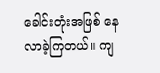ခေါင်းတုံးအဖြစ် နေလာခဲ့ကြတယ်။ ကျ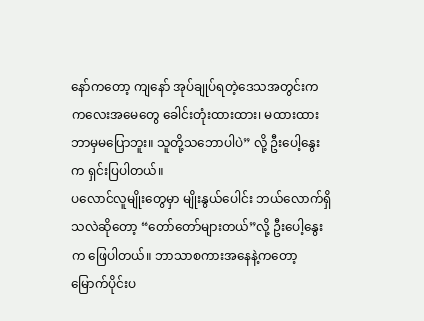နော်ကတော့ ကျနော် အုပ်ချုပ်ရတဲ့ဒေသအတွင်းက ကလေးအမေတွေ ခေါင်းတုံးထားထား၊ မထားထား ဘာမှမပြောဘူး။ သူတို့သဘောပါပဲ” လို့ ဦးပေါ့နွေးက ရှင်းပြပါတယ်။
ပလောင်လူမျိုးတွေမှာ မျိုးနွယ်ပေါင်း ဘယ်လောက်ရှိသလဲဆိုတော့ “တော်တော်များတယ်”လို့ ဦးပေါ့နွေးက ဖြေပါတယ်။ ဘာသာစကားအနေနဲ့ကတော့ မြောက်ပိုင်းပ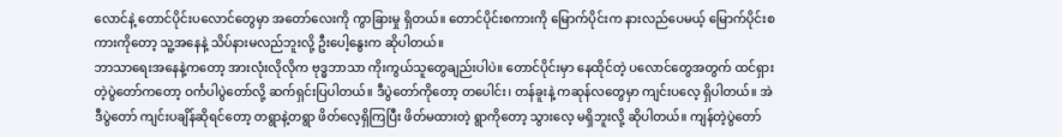လောင်နဲ့ တောင်ပိုင်းပလောင်တွေမှာ အတော်လေးကို ကွာခြားမှု ရှိတယ်။ တောင်ပိုင်းစကားကို မြောက်ပိုင်းက နားလည်ပေမယ့် မြောက်ပိုင်းစကားကိုတော့ သူ့အနေနဲ့ သိပ်နားမလည်ဘူးလို့ ဦးပေါ့နွေးက ဆိုပါတယ်။
ဘာသာရေးအနေနဲ့ကတော့ အားလုံးလိုလိုက ဗုဒ္ဓဘာသာ ကိုးကွယ်သူတွေချည်းပါပဲ။ တောင်ပိုင်းမှာ နေထိုင်တဲ့ ပလောင်တွေအတွက် ထင်ရှားတဲ့ပွဲတော်ကတော့ ဝင်္ကပါပွဲတော်လို့ ဆက်ရှင်းပြပါတယ်။ ဒီပွဲတော်ကိုတော့ တပေါင်း၊ တန်ခူးနဲ့ ကဆုန်လတွေမှာ ကျင်းပလေ့ ရှိပါတယ်။ အဲဒီပွဲတော် ကျင်းပချိန်ဆိုရင်တော့ တရွာနဲ့တရွာ ဖိတ်လေ့ရှိကြပြီး ဖိတ်မထားတဲ့ ရွာကိုတော့ သွားလေ့ မရှိဘူးလို့ ဆိုပါတယ်။ ကျန်တဲ့ပွဲတော်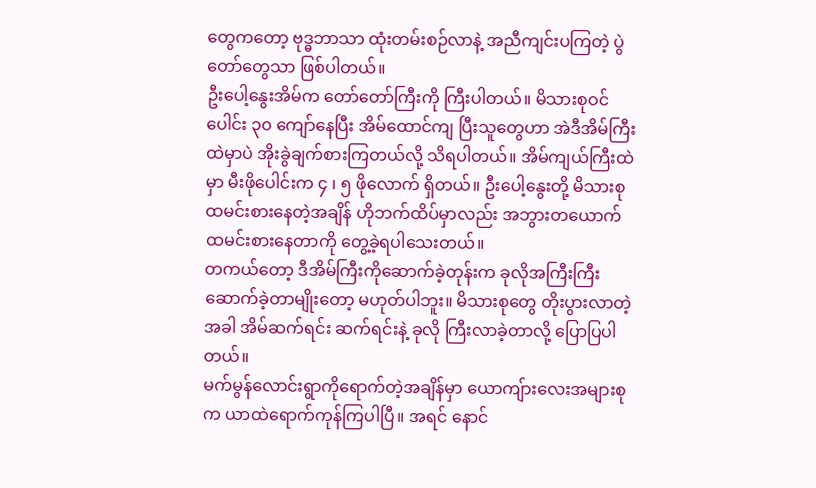တွေကတော့ ဗုဒ္ဓဘာသာ ထုံးတမ်းစဉ်လာနဲ့ အညီကျင်းပကြတဲ့ ပွဲတော်တွေသာ ဖြစ်ပါတယ်။
ဦးပေါ့နွေးအိမ်က တော်တော်ကြီးကို ကြီးပါတယ်။ မိသားစုဝင်ပေါင်း ၃၀ ကျော်နေပြီး အိမ်ထောင်ကျ ပြီးသူတွေဟာ အဲဒီအိမ်ကြီးထဲမှာပဲ အိုးခွဲချက်စားကြတယ်လို့ သိရပါတယ်။ အိမ်ကျယ်ကြီးထဲမှာ မီးဖိုပေါင်းက ၄ ၊ ၅ ဖိုလောက် ရှိတယ်။ ဦးပေါ့နွေးတို့ မိသားစု ထမင်းစားနေတဲ့အချိန် ဟိုဘက်ထိပ်မှာလည်း အဘွားတယောက် ထမင်းစားနေတာကို တွေ့ခဲ့ရပါသေးတယ်။
တကယ်တော့ ဒီအိမ်ကြီးကိုဆောက်ခဲ့တုန်းက ခုလိုအကြီးကြီးဆောက်ခဲ့တာမျိုးတော့ မဟုတ်ပါဘူး။ မိသားစုတွေ တိုးပွားလာတဲ့အခါ အိမ်ဆက်ရင်း ဆက်ရင်းနဲ့ ခုလို ကြီးလာခဲ့တာလို့ ပြောပြပါတယ်။
မက်မွန်လောင်းရွာကိုရောက်တဲ့အချိန်မှာ ယောကျ်ားလေးအများစုက ယာထဲရောက်ကုန်ကြပါပြီ။ အရင် နောင်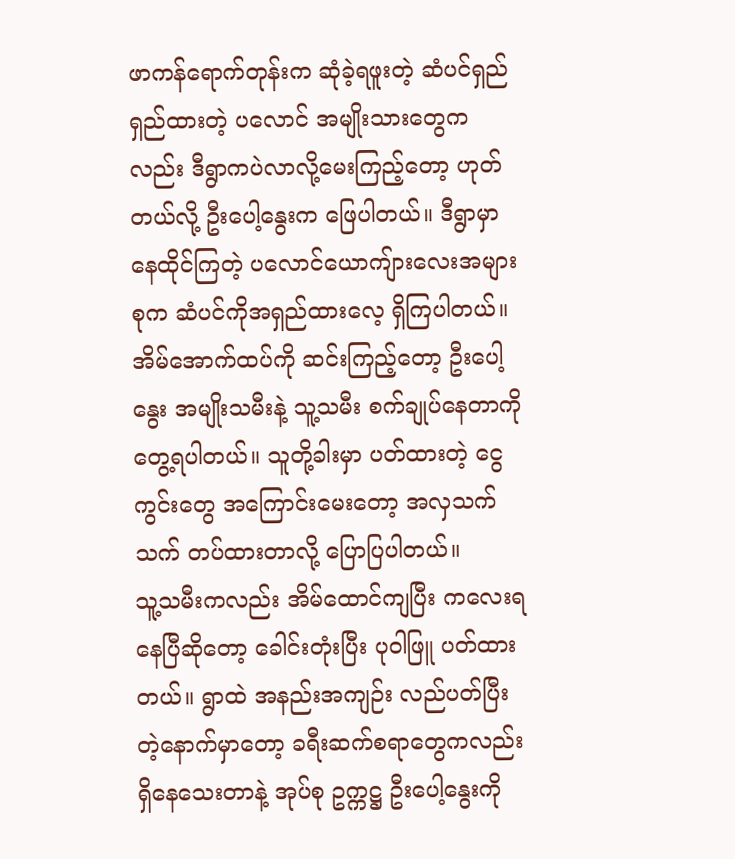ဖာကန်ရောက်တုန်းက ဆုံခဲ့ရဖူးတဲ့ ဆံပင်ရှည်ရှည်ထားတဲ့ ပလောင် အမျိုးသားတွေကလည်း ဒီရွာကပဲလာလို့မေးကြည့်တော့ ဟုတ်တယ်လို့ ဦးပေါ့နွေးက ဖြေပါတယ်။ ဒီရွာမှာနေထိုင်ကြတဲ့ ပလောင်ယောကျ်ားလေးအများစုက ဆံပင်ကိုအရှည်ထားလေ့ ရှိကြပါတယ်။
အိမ်အောက်ထပ်ကို ဆင်းကြည့်တော့ ဦးပေါ့နွေး အမျိုးသမီးနဲ့ သူ့သမီး စက်ချုပ်နေတာကို တွေ့ရပါတယ်။ သူတို့ခါးမှာ ပတ်ထားတဲ့ ငွေကွင်းတွေ အကြောင်းမေးတော့ အလှသက်သက် တပ်ထားတာလို့ ပြောပြပါတယ်။
သူ့သမီးကလည်း အိမ်ထောင်ကျပြီး ကလေးရနေပြီဆိုတော့ ခေါင်းတုံးပြီး ပုဝါဖြူ ပတ်ထားတယ်။ ရွာထဲ အနည်းအကျဉ်း လည်ပတ်ပြီးတဲ့နောက်မှာတော့ ခရီးဆက်စရာတွေကလည်း ရှိနေသေးတာနဲ့ အုပ်စု ဥက္ကဋ္ဌ ဦးပေါ့နွေးကို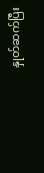နှုတ်ဆက်ပြီး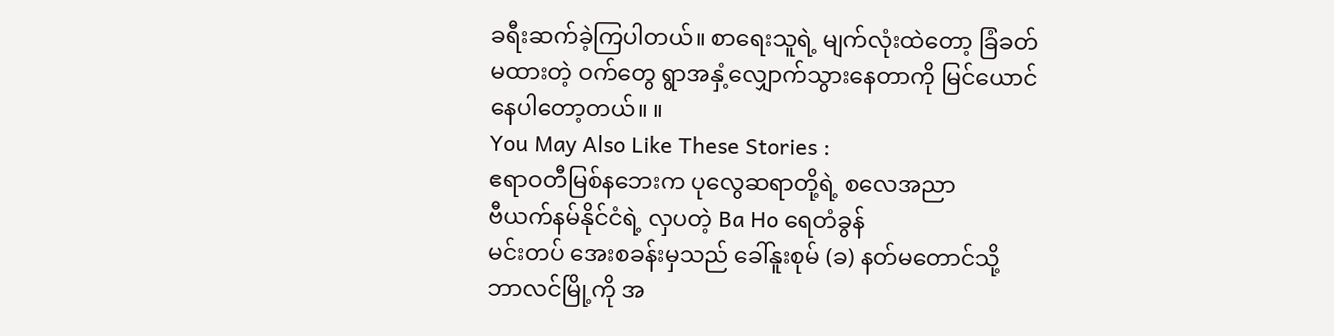ခရီးဆက်ခဲ့ကြပါတယ်။ စာရေးသူရဲ့ မျက်လုံးထဲတော့ ခြံခတ်မထားတဲ့ ဝက်တွေ ရွာအနှံ့လျှောက်သွားနေတာကို မြင်ယောင်နေပါတော့တယ်။ ။
You May Also Like These Stories :
ဧရာဝတီမြစ်နဘေးက ပုလွေဆရာတို့ရဲ့ စလေအညာ
ဗီယက်နမ်နိုင်ငံရဲ့ လှပတဲ့ Ba Ho ရေတံခွန်
မင်းတပ် အေးစခန်းမှသည် ခေါ်နူးစုမ် (ခ) နတ်မတောင်သို့
ဘာလင်မြို့ကို အ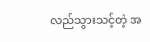လည်သွားသင့်တဲ့ အ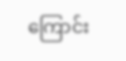ကြောင်း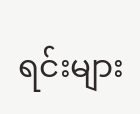ရင်းများ